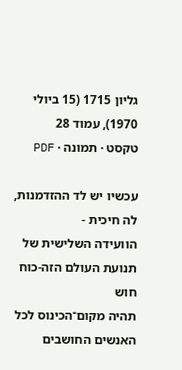גליון 1715 (15 ביולי 1970), עמוד 28
טקסט · תמונה · PDF

עכשיו יש לד ההזדמנות, לה חיכית -
הוועידה השלישית של
תנועת העולם הזה-כוח חוש
תהיה מקום־הכינוס לכל האנשים החושבים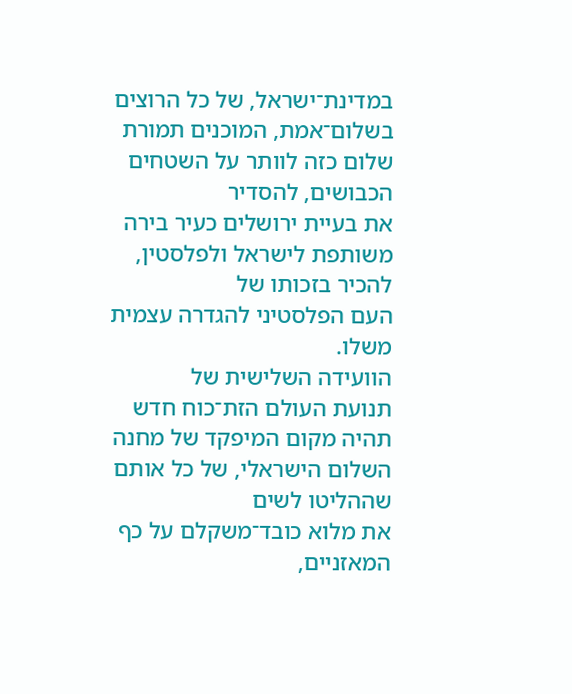במדינת־ישראל, של כל הרוצים
בשלום־אמת, המוכנים תמורת שלום כזה לוותר על השטחים הכבושים, להסדיר
את בעיית ירושלים כעיר בירה משותפת לישראל ולפלסטין, להכיר בזכותו של
העם הפלסטיני להגדרה עצמית משלו.
הוועידה השלישית של
תנועת העולם הזת־כוח חדש
תהיה מקום המיפקד של מחנה השלום הישראלי, של כל אותם שההליטו לשים
את מלוא כובד־משקלם על כף המאזניים,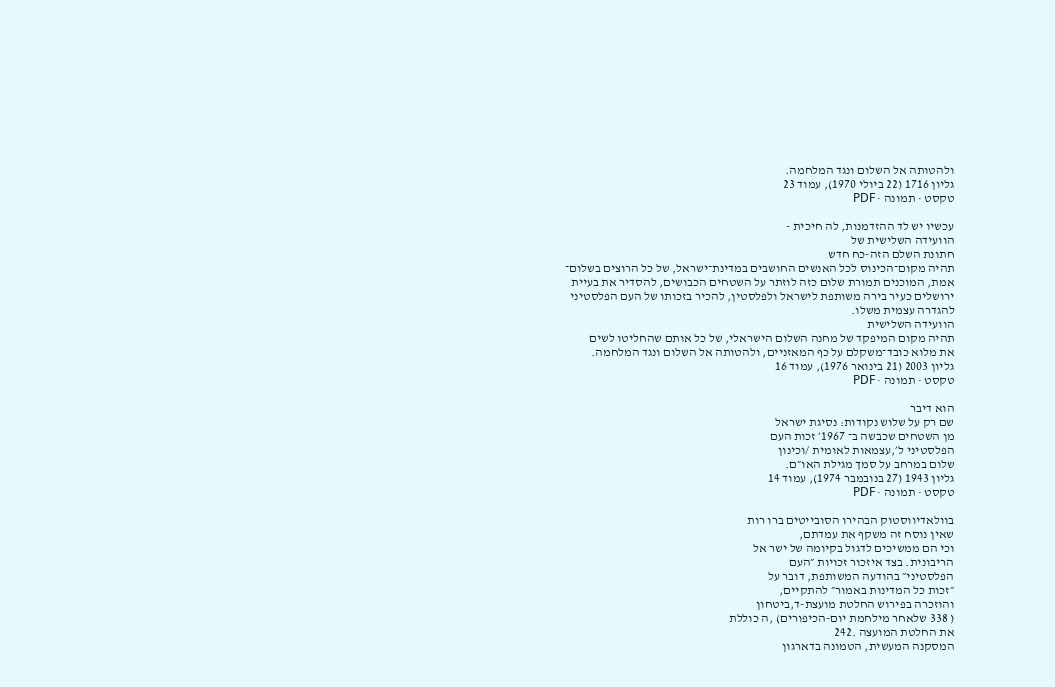ולהטותה אל השלום ונגד המלחמה.
גליון 1716 (22 ביולי 1970), עמוד 23
טקסט · תמונה · PDF

עכשיו יש לד ההזדמנות, לה חיכית -
הוועידה השלישית של
חתונת השלם הזה-כח חדש
תהיה מקום־הכינוס לכל האנשים החושבים במדינת־ישראל, של כל הרוצים בשלום־
אמת, המוכנים תמורת שלום כזה לוזתר על השטחים הכבושים, להסדיר את בעיית
ירושלים כעיר בירה משותפת לישראל ולפלסטין, להכיר בזכותו של העם הפלסטיני
להגדרה עצמית משלו.
הוועידה השלישית
תהיה מקום המיפקד של מחנה השלום הישראלי, של כל אותם שהחליטו לשים
את מלוא כובד־משקלם על כף המאזניים, ולהטותה אל השלום ונגד המלחמה.
גליון 2003 (21 בינואר 1976), עמוד 16
טקסט · תמונה · PDF

הוא דיבר
שם רק על שלוש נקודות: נסיגת ישראל
מן השטחים שכבשה ב־ 1967׳ זכות העם
הפלסטיני ל׳,עצמאות לאומית /וכינון
שלום במרחב על סמך מגילת האו״ם.
גליון 1943 (27 בנובמבר 1974), עמוד 14
טקסט · תמונה · PDF

בוולאדיווסטוק הבהירו הסובייטים ברו רות
שאין נוסח זה משקף את עמדתם,
וכי הם ממשיכים לדגול בקיומה של ישר אל
הריבונית. בצד איזכור זכויות ״העם
הפלסטיני״ בהודעה המשותפת, דובר על
״זכות כל המדינות באמור״ להתקיים,
והוזכרה בפירוש החלטת מועצת-ד,ביטחון
( 338 שלאחר מילחמת יום-הכיפורים) ,ה כוללת
את החלטת המועצה .242
המסקנה המעשית, הטמונה בדארגון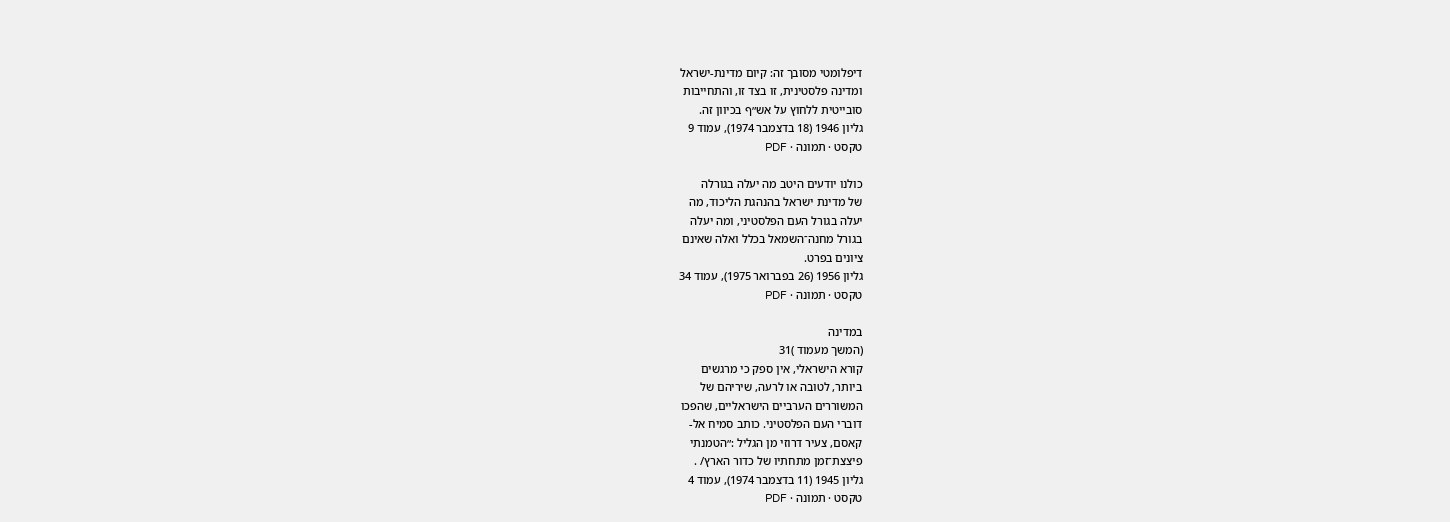דיפלומטי מסובך זה: קיום מדינת-ישראל
ומדינה פלסטינית, זו בצד זו, והתחייבות
סובייטית ללחוץ על אש״ף בכיוון זה.
גליון 1946 (18 בדצמבר 1974), עמוד 9
טקסט · תמונה · PDF

כולנו יודעים היטב מה יעלה בגורלה
של מדינת ישראל בהנהגת הליכוד, מה
יעלה בגורל העם הפלסטיני, ומה יעלה
בגורל מחנה־השמאל בכלל ואלה שאינם
ציונים בפרט.
גליון 1956 (26 בפברואר 1975), עמוד 34
טקסט · תמונה · PDF

במדינה
(המשך מעמוד )31
קורא הישראלי, אין ספק כי מרגשים
ביותר, לטובה או לרעה, שיריהם של
המשוררים הערביים הישראליים, שהפכו
דוברי העם הפלסטיני. כותב סמיח אל-
קאסם, צעיר דרוזי מן הגליל :״הטמנתי
פיצצת־זמן מתחתיו של כדור הארץ/ .
גליון 1945 (11 בדצמבר 1974), עמוד 4
טקסט · תמונה · PDF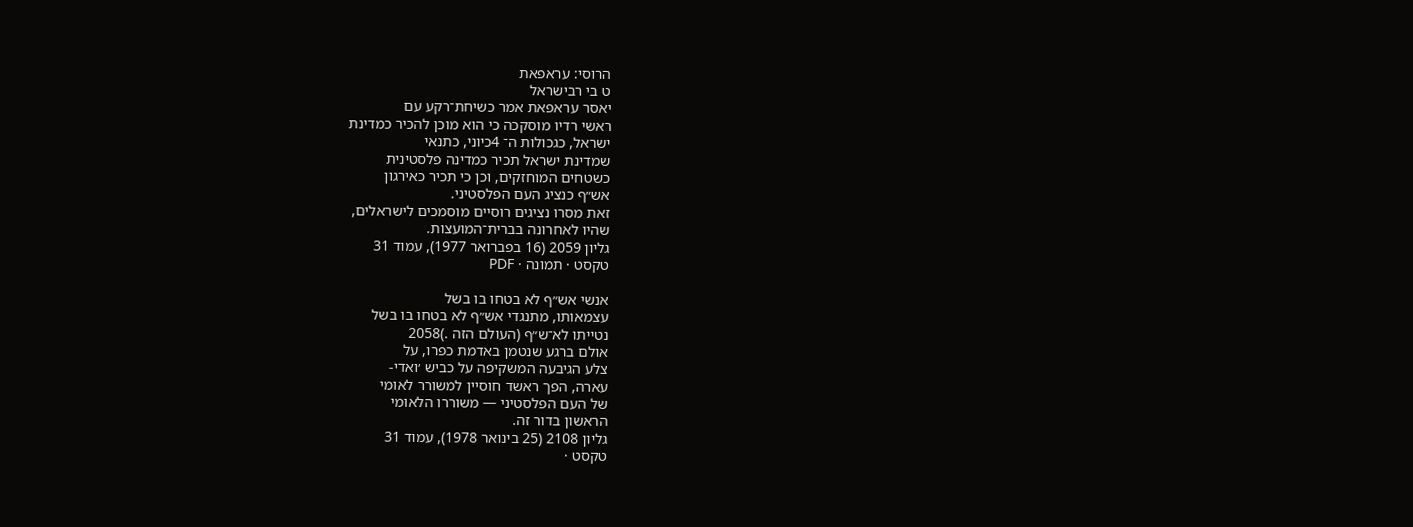הרוסי: עראפאת
ט בי רבישראל
יאסר עראפאת אמר כשיחת־רקע עם
ראשי רדיו מוסקכה כי הוא מוכן להכיר כמדינת
ישראל, כגכולות ה־ 4כיוני, כתנאי
שמדינת ישראל תכיר כמדינה פלסטינית
כשטחים המוחזקים, וכן כי תכיר כאירגון
אש״ף כנציג העם הפלסטיני.
זאת מסרו נציגים רוסיים מוסמכים לישראלים,
שהיו לאחרונה בברית־המועצות.
גליון 2059 (16 בפברואר 1977), עמוד 31
טקסט · תמונה · PDF

אנשי אש״ף לא בטחו בו בשל
עצמאותו, מתנגדי אש״ף לא בטחו בו בשל
נטייתו לא־ש״ף (העולם הזה .)2058
אולם ברגע שנטמן באדמת כפרו, על
צלע הגיבעה המשקיפה על כביש ׳ואדי-
עארה, הפך ראשד חוסיין למשורר לאומי
של העם הפלסטיני — משוררו הלאומי
הראשון בדור זה.
גליון 2108 (25 בינואר 1978), עמוד 31
טקסט ·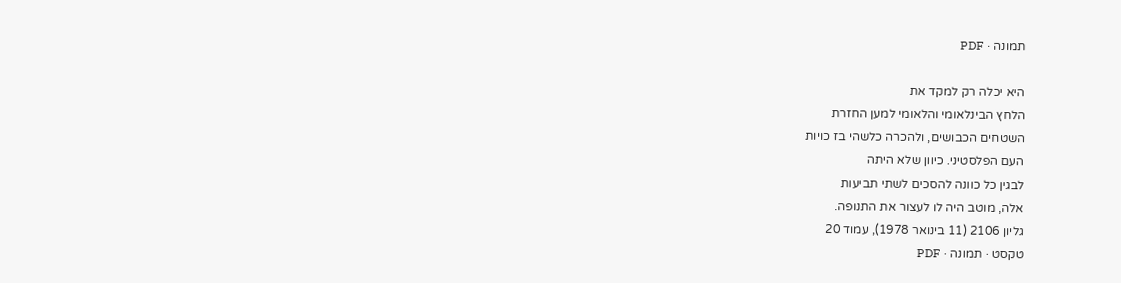תמונה · PDF

היא יכלה רק למקד את
הלחץ הבינלאומי והלאומי למען החזרת
השטחים הכבושים, ולהכרה כלשהי בז כויות
העם הפלסטיני. כיוון שלא היתה
לבגין כל כוונה להסכים לשתי תביעות
אלה, מוטב היה לו לעצור את התנופה.
גליון 2106 (11 בינואר 1978), עמוד 20
טקסט · תמונה · PDF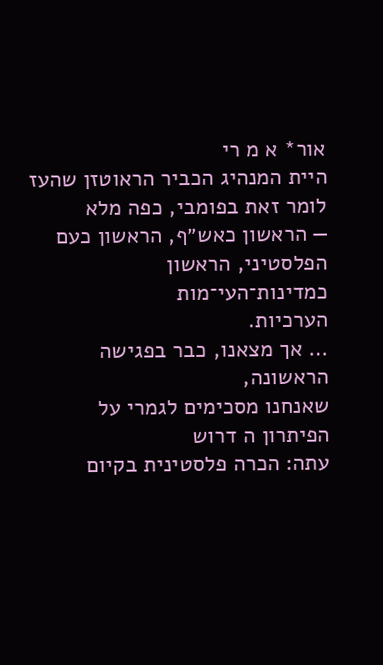אור* א מ רי
היית המנהיג הכביר הראוטזן שהעז
לומר זאת בפומבי, כפה מלא
— הראשון כאש״ף, הראשון כעם
הפלסטיני, הראשון כמדינות־העי־מות
הערכיות.
… אך מצאנו, כבר בפגישה הראשונה,
שאנחנו מסכימים לגמרי על הפיתרון ה דרוש
עתה: הכרה פלסטינית בקיום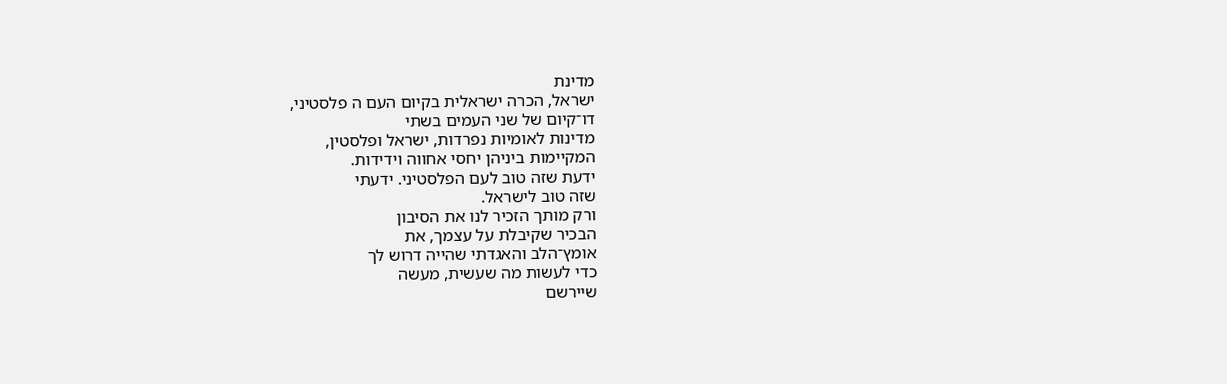מדינת
ישראל, הכרה ישראלית בקיום העם ה פלסטיני,
דו־קיום של שני העמים בשתי
מדינות לאומיות נפרדות, ישראל ופלסטין,
המקיימות ביניהן יחסי אחווה וידידות.
ידעת שזה טוב לעם הפלסטיני. ידעתי
שזה טוב לישראל.
ורק מותך הזכיר לנו את הסיבון
הבכיר שקיבלת על עצמך, את
אומץ־הלב והאגדתי שהייה דרוש לך
כדי לעשות מה שעשית, מעשה
שיירשם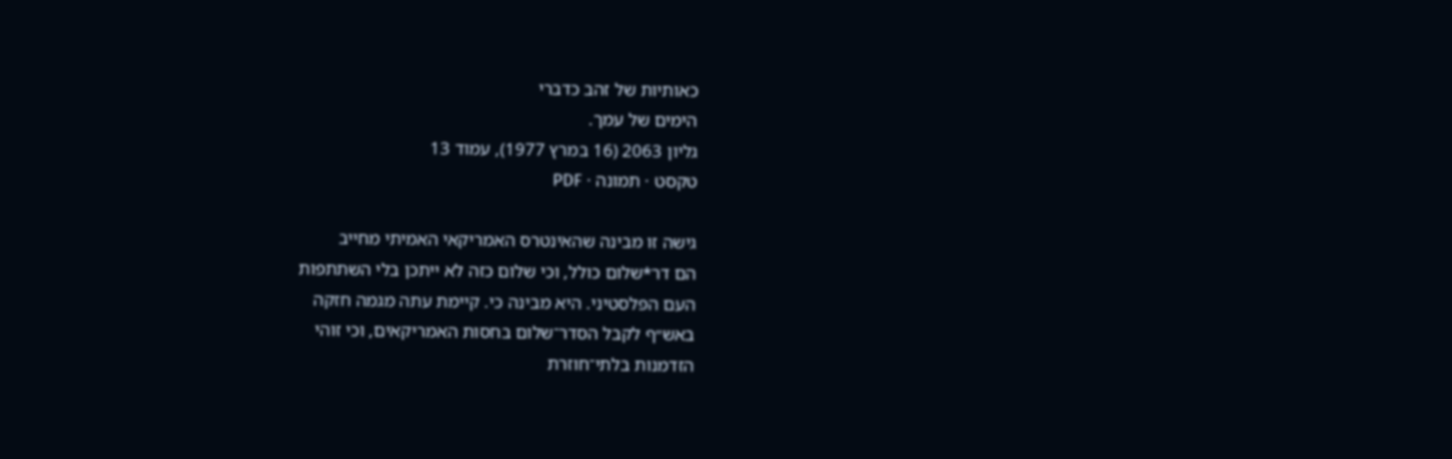כאותיות של זהב כדברי
הימים של עמך.
גליון 2063 (16 במרץ 1977), עמוד 13
טקסט · תמונה · PDF

גישה זו מבינה שהאינטרס האמריקאי האמיתי מחייב
הם דר*שלום כולל, וכי שלום כזה לא ייתכן בלי השתתפות
העם הפלסטיני. היא מבינה כי. קיימת עתה מגמה חזקה
באש״ף לקבל הסדר־שלום בחסות האמריקאים, וכי זוהי
הזדמנות בלתי־חוזרת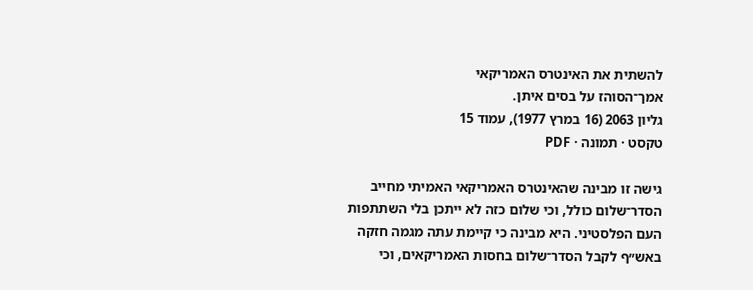להשתית את האינטרס האמריקאי
אמך־הסוהז על בסים איתן.
גליון 2063 (16 במרץ 1977), עמוד 15
טקסט · תמונה · PDF

גישה זו מבינה שהאינטרס האמריקאי האמיתי מחייב
הסדר־שלום כולל, וכי שלום כזה לא ייתכן בלי השתתפות
העם הפלסטיני. היא מבינה כי קיימת עתה מגמה חזקה
באש״ף לקבל הסדר־שלום בחסות האמריקאים, וכי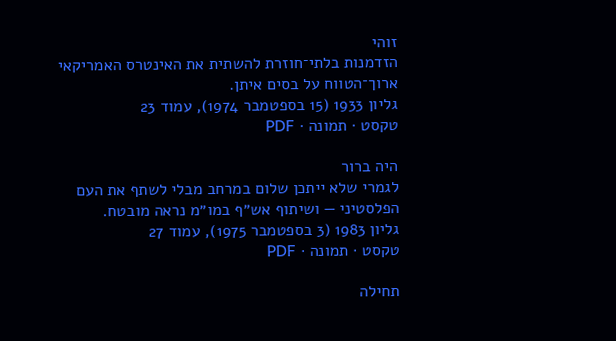זוהי
הזדמנות בלתי־חוזרת להשתית את האינטרס האמריקאי
ארוך־הטווח על בסים איתן.
גליון 1933 (15 בספטמבר 1974), עמוד 23
טקסט · תמונה · PDF

היה ברור
לגמרי שלא ייתכן שלום במרחב מבלי לשתף את העם
הפלסטיני — ושיתוף אש״ף במו״מ נראה מובטח.
גליון 1983 (3 בספטמבר 1975), עמוד 27
טקסט · תמונה · PDF

תחילה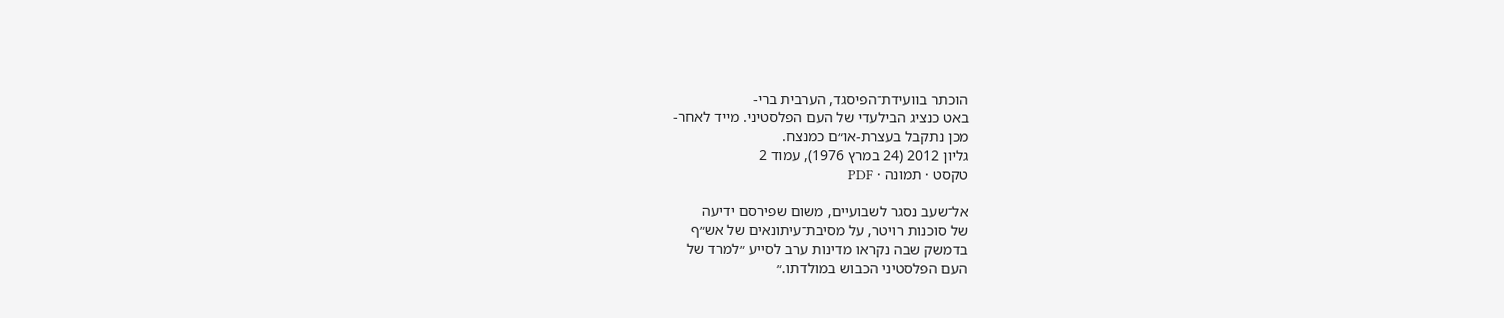הוכתר בוועידת־הפיסגד, הערבית ברי-
באט כנציג הבילעדי של העם הפלסטיני. מייד לאחר-
מכן נתקבל בעצרת-או״ם כמנצח.
גליון 2012 (24 במרץ 1976), עמוד 2
טקסט · תמונה · PDF

אל־שעב נסגר לשבועיים, משום שפירסם ידיעה
של סוכנות רויטר, על מסיבת־עיתונאים של אש״ף
בדמשק שבה נקראו מדינות ערב לסייע ״למרד של
העם הפלסטיני הכבוש במולדתו.״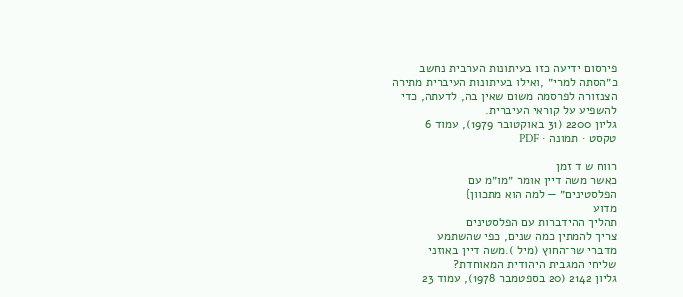פירסום ידיעה כזו בעיתונות הערבית נחשב
כ״הסתה למרי״ ,ואילו בעיתונות העיברית מתירה
הצנזורה לפרסמה משום שאין בה, לדעתה, כדי
להשפיע על קוראי העיברית.
גליון 2200 (31 באוקטובר 1979), עמוד 6
טקסט · תמונה · PDF

רווח ש ד זמן
כאשר משה דיין אומר ״מו״מ עם
הפלסטינים״ — למה הוא מתכוון}
מדוע
תהליך ההידברות עם הפלסטינים
צריך להמתין כמה שנים, כפי שהשתמע
מדברי שר־החוץ (מיל ).משה דיין באוזני
שליחי המגבית היהודית המאוחדת?
גליון 2142 (20 בספטמבר 1978), עמוד 23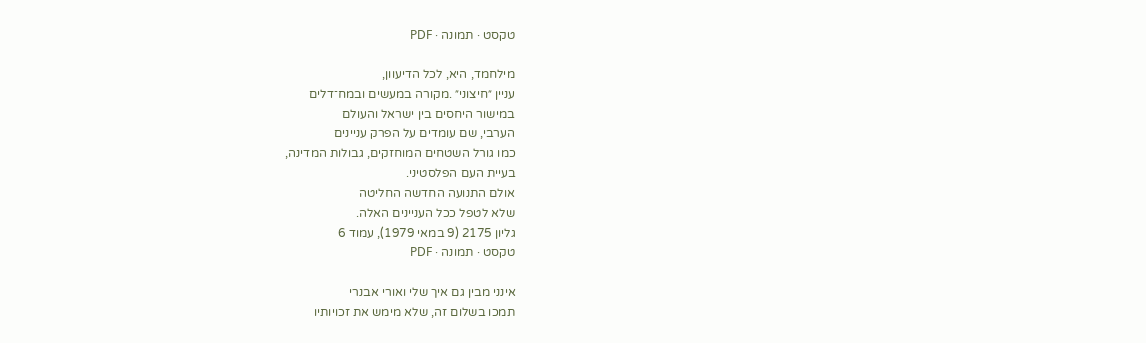טקסט · תמונה · PDF

מילחמד, היא, לכל הדיעוון,
עניין ״חיצוני״ .מקורה במעשים ובמח־דלים
במישור היחסים בין ישראל והעולם
הערבי, שם עומדים על הפרק עניינים
כמו גורל השטחים המוחזקים, גבולות המדינה,
בעיית העם הפלסטיני.
אולם התנועה החדשה החליטה
שלא לטפל ככל העניינים האלה.
גליון 2175 (9 במאי 1979), עמוד 6
טקסט · תמונה · PDF

אינני מבין גם איך שלי ואורי אבנרי
תמכו בשלום זה, שלא מימש את זכויותיו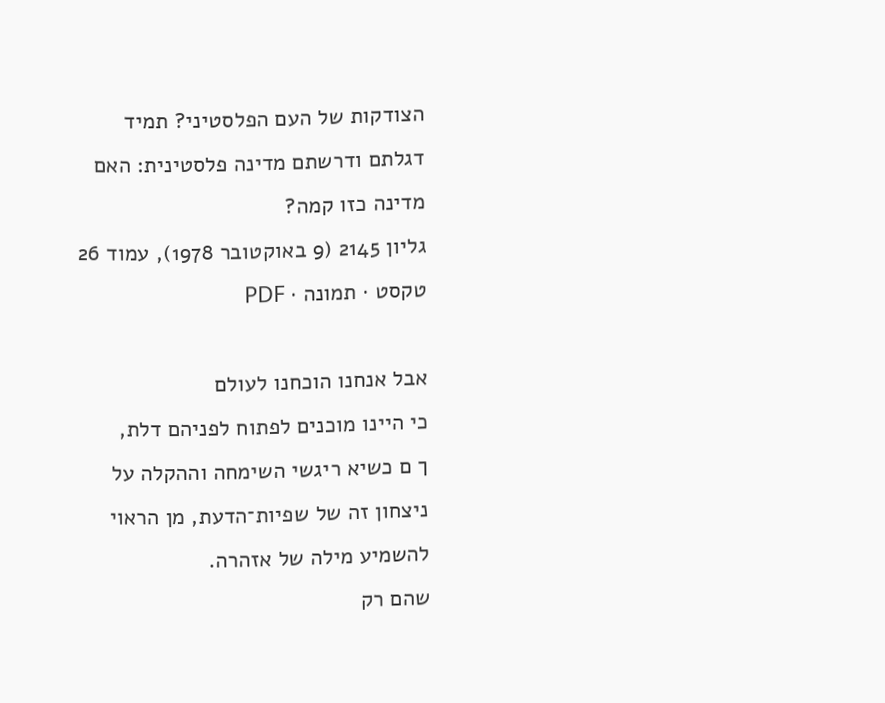הצודקות של העם הפלסטיני? תמיד
דגלתם ודרשתם מדינה פלסטינית: האם
מדינה כזו קמה?
גליון 2145 (9 באוקטובר 1978), עמוד 26
טקסט · תמונה · PDF

אבל אנחנו הוכחנו לעולם
כי היינו מוכנים לפתוח לפניהם דלת,
ך ם כשיא ריגשי השימחה וההקלה על
ניצחון זה של שפיות־הדעת, מן הראוי
להשמיע מילה של אזהרה.
שהם רק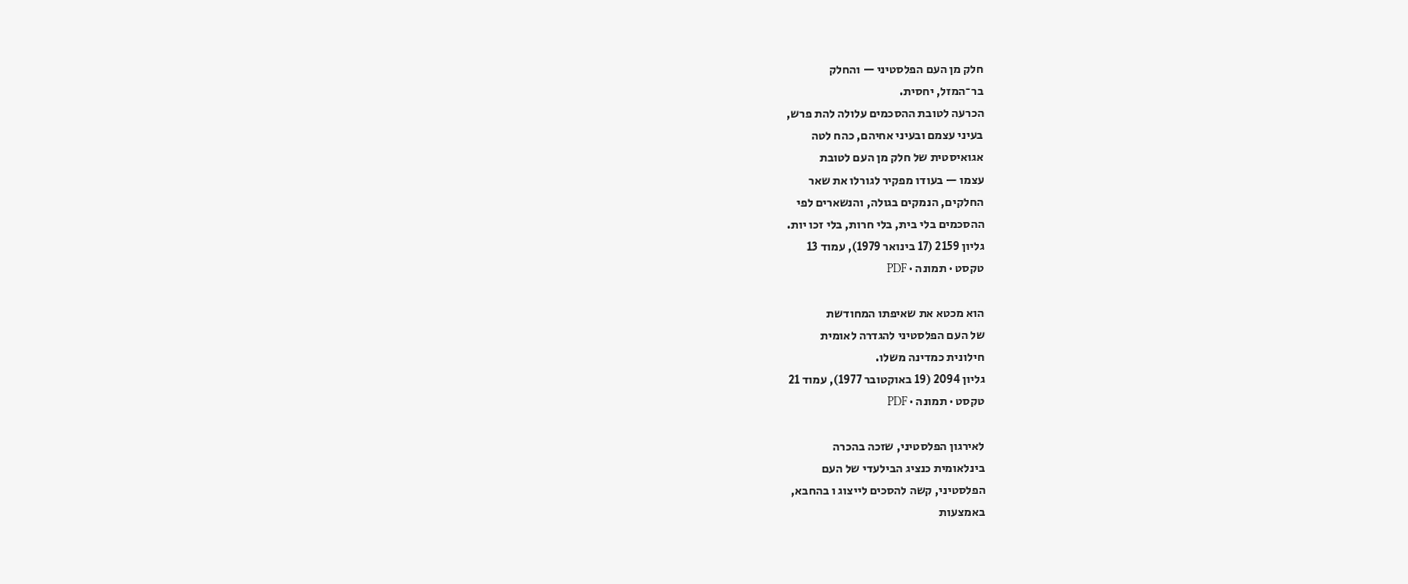חלק מן העם הפלסטיני — והחלק
בר־המזל, יחסית.
הכרעה לטובת ההסכמים עלולה להת פרש,
בעיני עצמם ובעיני אחיהם, כהח לטה
אגואיסטית של חלק מן העם לטובת
עצמו — בעודו מפקיר לגורלו את שאר
החלקים, הנמקים בגולה, והנשארים לפי
ההסכמים בלי בית, בלי חרות, בלי זכו יות.
גליון 2159 (17 בינואר 1979), עמוד 13
טקסט · תמונה · PDF

הוא מכטא את שאיפתו המחודשת
של העם הפלסטיני להגדרה לאומית
חילונית כמדינה משלו.
גליון 2094 (19 באוקטובר 1977), עמוד 21
טקסט · תמונה · PDF

לאירגון הפלסטיני, שזכה בהכרה
בינלאומית כנציג הבילעדי של העם
הפלסטיני, קשה להסכים לייצוג ו בהחבא,
באמצעות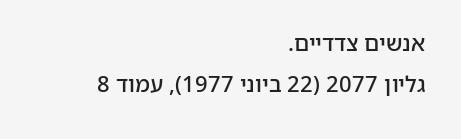אנשים צדדיים.
גליון 2077 (22 ביוני 1977), עמוד 8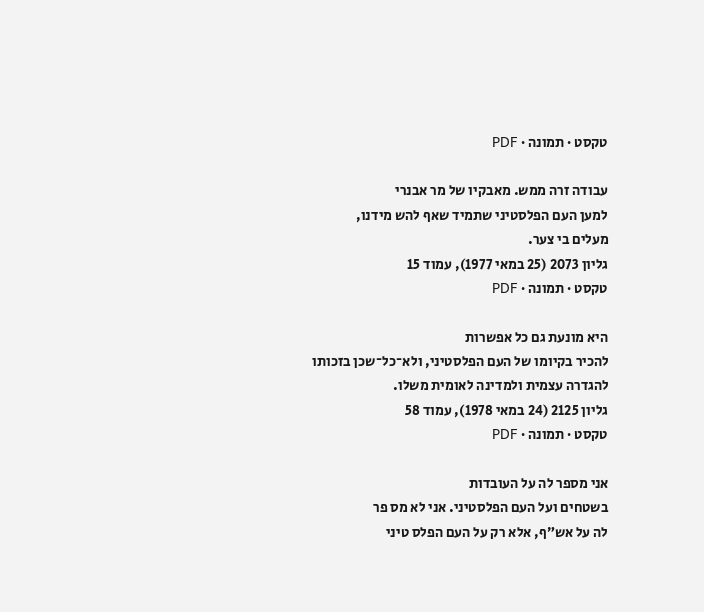טקסט · תמונה · PDF

עבודה זרה ממש. מאבקיו של מר אבנרי
למען העם הפלסטיני שתמיד שאף להש מידנו,
מעלים בי צער.
גליון 2073 (25 במאי 1977), עמוד 15
טקסט · תמונה · PDF

היא מונעת גם כל אפשרות
להכיר בקיומו של העם הפלסטיני, ולא־כל־שכן בזכותו
להגדרה עצמית ולמדינה לאומית משלו.
גליון 2125 (24 במאי 1978), עמוד 58
טקסט · תמונה · PDF

אני מספר לה על העובדות
בשטחים ועל העם הפלסטיני. אני לא מס פר
לה על אש״ף, אלא רק על העם הפלס טיני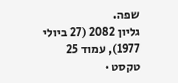שפה.
גליון 2082 (27 ביולי 1977), עמוד 25
טקסט ·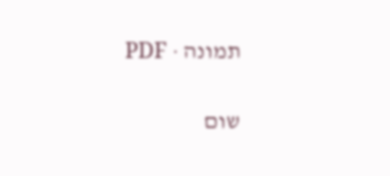תמונה · PDF

שום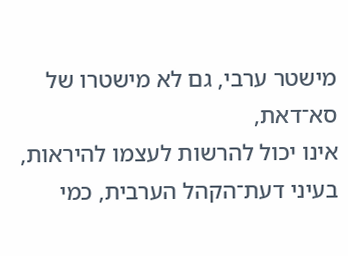מישטר ערבי, גם לא מישטרו של סא־דאת,
אינו יכול להרשות לעצמו להיראות,
בעיני דעת־הקהל הערבית, כמי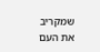שמקריב
את העם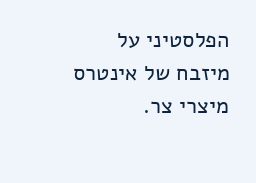הפלסטיני על מיזבח של אינטרס
מיצרי צר.